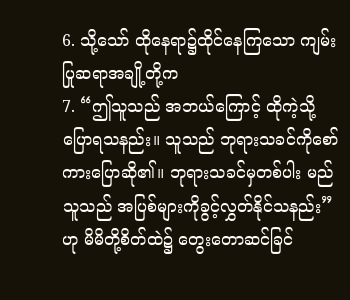6. သို့သော် ထိုနေရာ၌ထိုင်နေကြသော ကျမ်းပြုဆရာအချို့တို့က
7. “ဤသူသည် အဘယ်ကြောင့် ထိုကဲ့သို့ပြောရသနည်း။ သူသည် ဘုရားသခင်ကိုစော်ကားပြောဆို၏။ ဘုရားသခင်မှတစ်ပါး မည်သူသည် အပြစ်များကိုခွင့်လွှတ်နိုင်သနည်း”ဟု မိမိတို့စိတ်ထဲ၌ တွေးတောဆင်ခြင်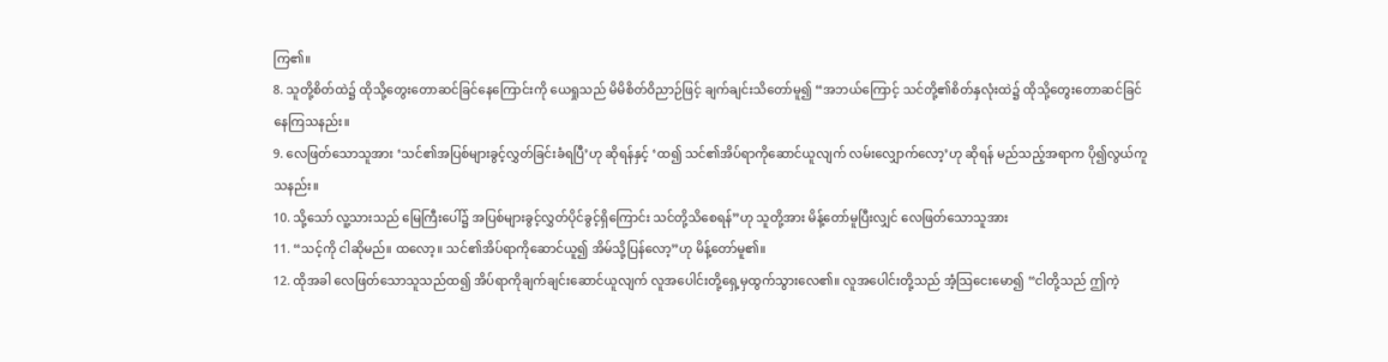ကြ၏။
8. သူတို့စိတ်ထဲ၌ ထိုသို့တွေးတောဆင်ခြင်နေကြောင်းကို ယေရှုသည် မိမိစိတ်ဝိညာဉ်ဖြင့် ချက်ချင်းသိတော်မူ၍ “အဘယ်ကြောင့် သင်တို့၏စိတ်နှလုံးထဲ၌ ထိုသို့တွေးတောဆင်ခြင်နေကြသနည်း။
9. လေဖြတ်သောသူအား ‘သင်၏အပြစ်များခွင့်လွှတ်ခြင်းခံရပြီ’ဟု ဆိုရန်နှင့် ‘ထ၍ သင်၏အိပ်ရာကိုဆောင်ယူလျက် လမ်းလျှောက်လော့’ဟု ဆိုရန် မည်သည့်အရာက ပို၍လွယ်ကူသနည်း။
10. သို့သော် လူ့သားသည် မြေကြီးပေါ်၌ အပြစ်များခွင့်လွှတ်ပိုင်ခွင့်ရှိကြောင်း သင်တို့သိစေရန်”ဟု သူတို့အား မိန့်တော်မူပြီးလျှင် လေဖြတ်သောသူအား
11. “သင့်ကို ငါဆိုမည်။ ထလော့။ သင်၏အိပ်ရာကိုဆောင်ယူ၍ အိမ်သို့ပြန်လော့”ဟု မိန့်တော်မူ၏။
12. ထိုအခါ လေဖြတ်သောသူသည်ထ၍ အိပ်ရာကိုချက်ချင်းဆောင်ယူလျက် လူအပေါင်းတို့ရှေ့မှထွက်သွားလေ၏။ လူအပေါင်းတို့သည် အံ့သြငေးမော၍ “ငါတို့သည် ဤကဲ့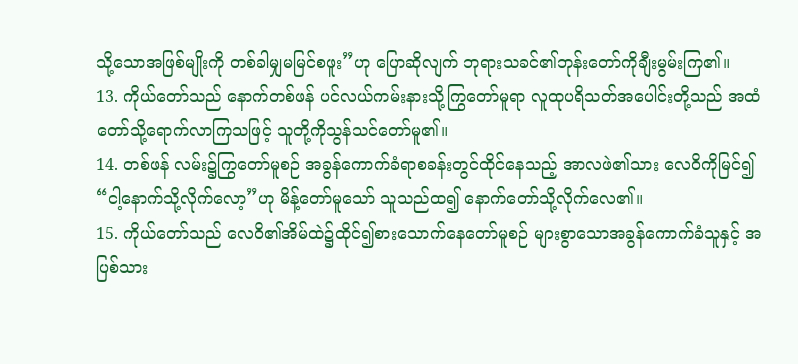သို့သောအဖြစ်မျိုးကို တစ်ခါမျှမမြင်စဖူး”ဟု ပြောဆိုလျက် ဘုရားသခင်၏ဘုန်းတော်ကိုချီးမွမ်းကြ၏။
13. ကိုယ်တော်သည် နောက်တစ်ဖန် ပင်လယ်ကမ်းနားသို့ကြွတော်မူရာ လူထုပရိသတ်အပေါင်းတို့သည် အထံတော်သို့ရောက်လာကြသဖြင့် သူတို့ကိုသွန်သင်တော်မူ၏။
14. တစ်ဖန် လမ်း၌ကြွတော်မူစဉ် အခွန်ကောက်ခံရာစခန်းတွင်ထိုင်နေသည့် အာလဖဲ၏သား လေဝိကိုမြင်၍ “ငါ့နောက်သို့လိုက်လော့”ဟု မိန့်တော်မူသော် သူသည်ထ၍ နောက်တော်သို့လိုက်လေ၏။
15. ကိုယ်တော်သည် လေဝိ၏အိမ်ထဲ၌ထိုင်၍စားသောက်နေတော်မူစဉ် များစွာသောအခွန်ကောက်ခံသူနှင့် အပြစ်သား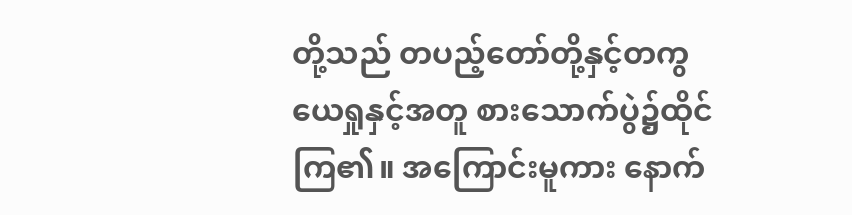တို့သည် တပည့်တော်တို့နှင့်တကွ ယေရှုနှင့်အတူ စားသောက်ပွဲ၌ထိုင်ကြ၏။ အကြောင်းမူကား နောက်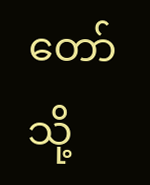တော်သို့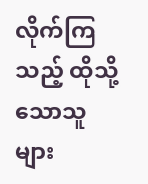လိုက်ကြသည့် ထိုသို့သောသူများ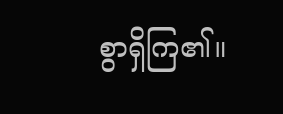စွာရှိကြ၏။